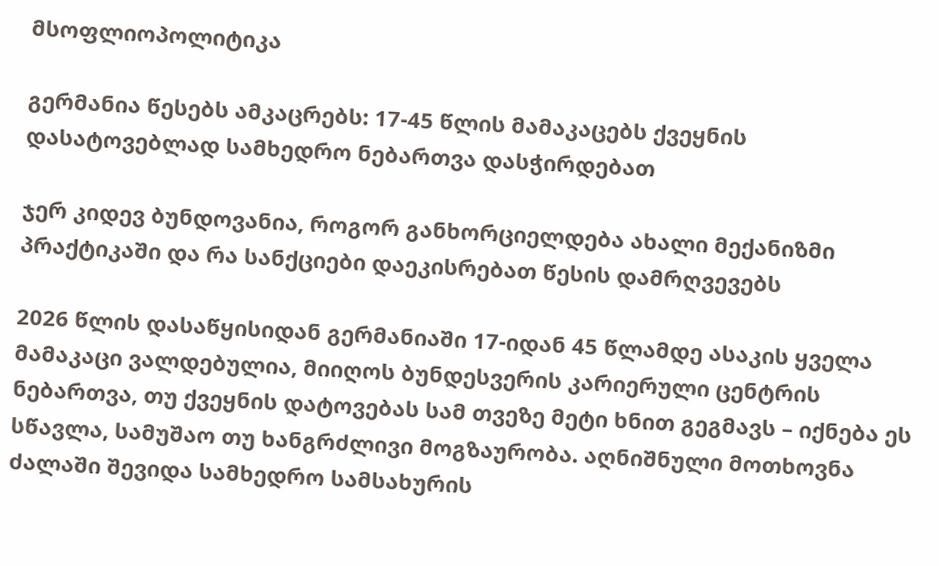მსოფლიოპოლიტიკა

გერმანია წესებს ამკაცრებს: 17-45 წლის მამაკაცებს ქვეყნის დასატოვებლად სამხედრო ნებართვა დასჭირდებათ

ჯერ კიდევ ბუნდოვანია, როგორ განხორციელდება ახალი მექანიზმი პრაქტიკაში და რა სანქციები დაეკისრებათ წესის დამრღვევებს

2026 წლის დასაწყისიდან გერმანიაში 17-იდან 45 წლამდე ასაკის ყველა მამაკაცი ვალდებულია, მიიღოს ბუნდესვერის კარიერული ცენტრის ნებართვა, თუ ქვეყნის დატოვებას სამ თვეზე მეტი ხნით გეგმავს – იქნება ეს სწავლა, სამუშაო თუ ხანგრძლივი მოგზაურობა. აღნიშნული მოთხოვნა ძალაში შევიდა სამხედრო სამსახურის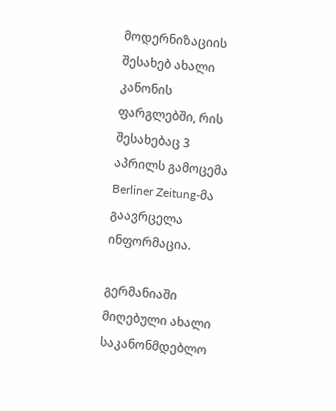მოდერნიზაციის შესახებ ახალი კანონის ფარგლებში, რის შესახებაც 3 აპრილს გამოცემა Berliner Zeitung-მა გაავრცელა ინფორმაცია.

გერმანიაში მიღებული ახალი საკანონმდებლო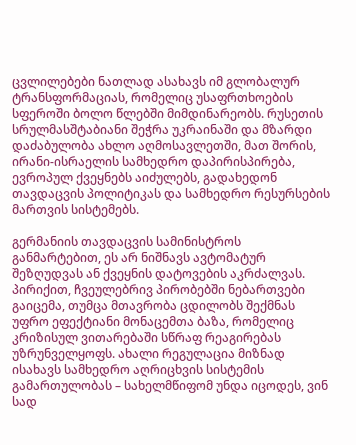ცვლილებები ნათლად ასახავს იმ გლობალურ ტრანსფორმაციას, რომელიც უსაფრთხოების სფეროში ბოლო წლებში მიმდინარეობს. რუსეთის სრულმასშტაბიანი შეჭრა უკრაინაში და მზარდი დაძაბულობა ახლო აღმოსავლეთში, მათ შორის, ირანი-ისრაელის სამხედრო დაპირისპირება, ევროპულ ქვეყნებს აიძულებს, გადახედონ თავდაცვის პოლიტიკას და სამხედრო რესურსების მართვის სისტემებს.

გერმანიის თავდაცვის სამინისტროს განმარტებით, ეს არ ნიშნავს ავტომატურ შეზღუდვას ან ქვეყნის დატოვების აკრძალვას. პირიქით, ჩვეულებრივ პირობებში ნებართვები გაიცემა, თუმცა მთავრობა ცდილობს შექმნას უფრო ეფექტიანი მონაცემთა ბაზა, რომელიც კრიზისულ ვითარებაში სწრაფ რეაგირებას უზრუნველყოფს. ახალი რეგულაცია მიზნად ისახავს სამხედრო აღრიცხვის სისტემის გამართულობას – სახელმწიფომ უნდა იცოდეს, ვინ სად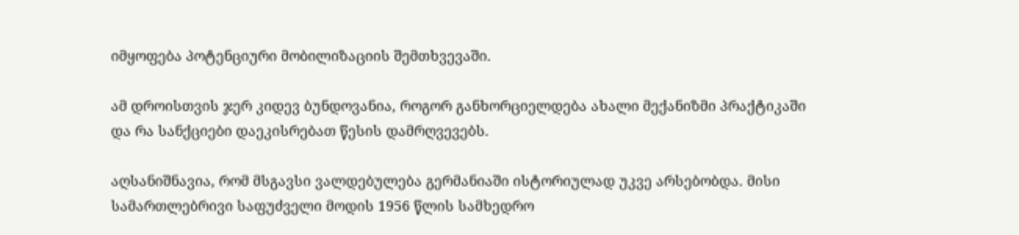იმყოფება პოტენციური მობილიზაციის შემთხვევაში.

ამ დროისთვის ჯერ კიდევ ბუნდოვანია, როგორ განხორციელდება ახალი მექანიზმი პრაქტიკაში და რა სანქციები დაეკისრებათ წესის დამრღვევებს.

აღსანიშნავია, რომ მსგავსი ვალდებულება გერმანიაში ისტორიულად უკვე არსებობდა. მისი სამართლებრივი საფუძველი მოდის 1956 წლის სამხედრო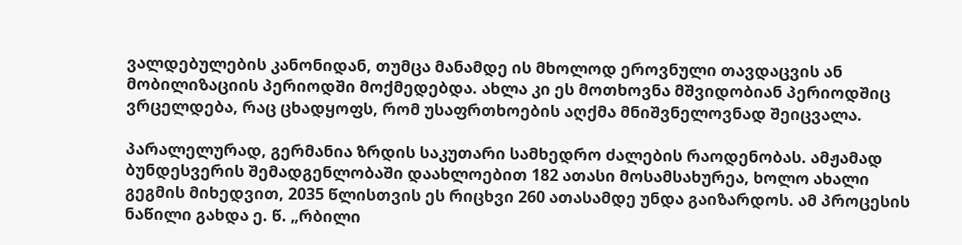ვალდებულების კანონიდან, თუმცა მანამდე ის მხოლოდ ეროვნული თავდაცვის ან მობილიზაციის პერიოდში მოქმედებდა. ახლა კი ეს მოთხოვნა მშვიდობიან პერიოდშიც ვრცელდება, რაც ცხადყოფს, რომ უსაფრთხოების აღქმა მნიშვნელოვნად შეიცვალა.

პარალელურად, გერმანია ზრდის საკუთარი სამხედრო ძალების რაოდენობას. ამჟამად ბუნდესვერის შემადგენლობაში დაახლოებით 182 ათასი მოსამსახურეა, ხოლო ახალი გეგმის მიხედვით, 2035 წლისთვის ეს რიცხვი 260 ათასამდე უნდა გაიზარდოს. ამ პროცესის ნაწილი გახდა ე. წ. „რბილი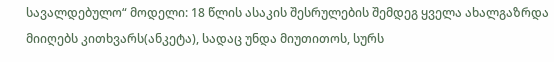სავალდებულო“ მოდელი: 18 წლის ასაკის შესრულების შემდეგ ყველა ახალგაზრდა მიიღებს კითხვარს(ანკეტა), სადაც უნდა მიუთითოს, სურს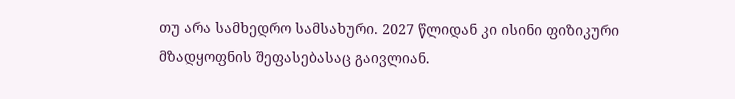თუ არა სამხედრო სამსახური. 2027 წლიდან კი ისინი ფიზიკური მზადყოფნის შეფასებასაც გაივლიან.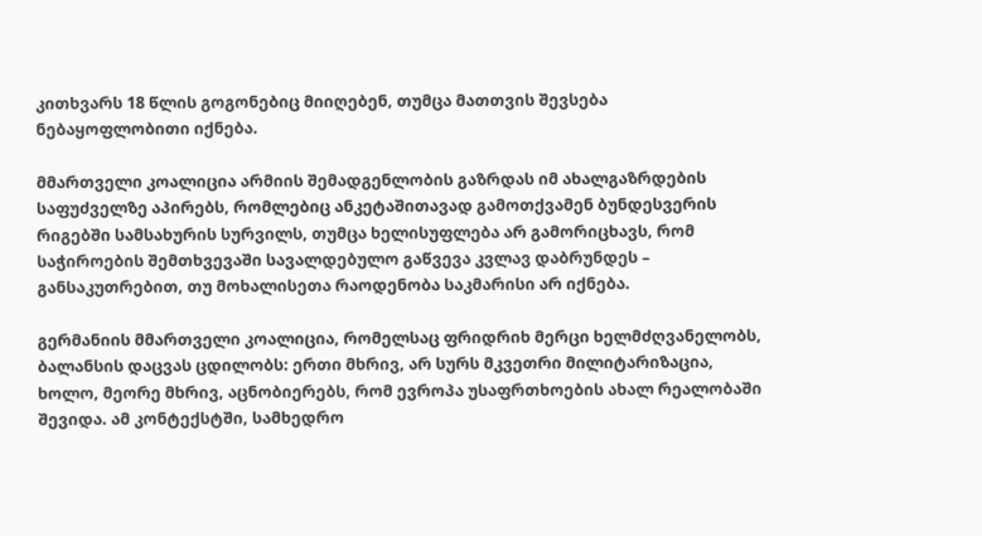კითხვარს 18 წლის გოგონებიც მიიღებენ, თუმცა მათთვის შევსება ნებაყოფლობითი იქნება.

მმართველი კოალიცია არმიის შემადგენლობის გაზრდას იმ ახალგაზრდების საფუძველზე აპირებს, რომლებიც ანკეტაშითავად გამოთქვამენ ბუნდესვერის რიგებში სამსახურის სურვილს, თუმცა ხელისუფლება არ გამორიცხავს, რომ საჭიროების შემთხვევაში სავალდებულო გაწვევა კვლავ დაბრუნდეს – განსაკუთრებით, თუ მოხალისეთა რაოდენობა საკმარისი არ იქნება.

გერმანიის მმართველი კოალიცია, რომელსაც ფრიდრიხ მერცი ხელმძღვანელობს, ბალანსის დაცვას ცდილობს: ერთი მხრივ, არ სურს მკვეთრი მილიტარიზაცია, ხოლო, მეორე მხრივ, აცნობიერებს, რომ ევროპა უსაფრთხოების ახალ რეალობაში შევიდა. ამ კონტექსტში, სამხედრო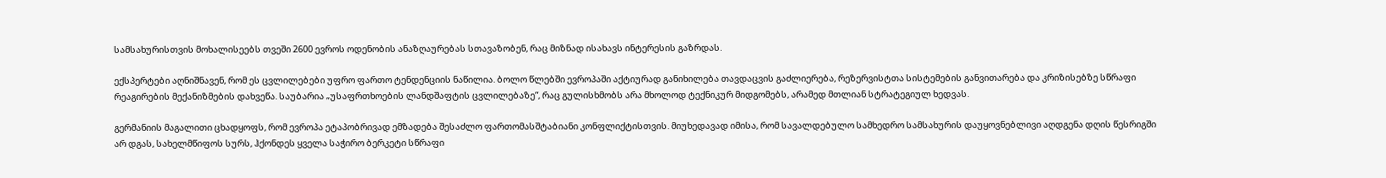სამსახურისთვის მოხალისეებს თვეში 2600 ევროს ოდენობის ანაზღაურებას სთავაზობენ, რაც მიზნად ისახავს ინტერესის გაზრდას.

ექსპერტები აღნიშნავენ, რომ ეს ცვლილებები უფრო ფართო ტენდენციის ნაწილია. ბოლო წლებში ევროპაში აქტიურად განიხილება თავდაცვის გაძლიერება, რეზერვისტთა სისტემების განვითარება და კრიზისებზე სწრაფი რეაგირების მექანიზმების დახვეწა. საუბარია „უსაფრთხოების ლანდშაფტის ცვლილებაზე“, რაც გულისხმობს არა მხოლოდ ტექნიკურ მიდგომებს, არამედ მთლიან სტრატეგიულ ხედვას.

გერმანიის მაგალითი ცხადყოფს, რომ ევროპა ეტაპობრივად ემზადება შესაძლო ფართომასშტაბიანი კონფლიქტისთვის. მიუხედავად იმისა, რომ სავალდებულო სამხედრო სამსახურის დაუყოვნებლივი აღდგენა დღის წესრიგში არ დგას, სახელმწიფოს სურს, ჰქონდეს ყველა საჭირო ბერკეტი სწრაფი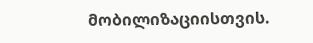მობილიზაციისთვის.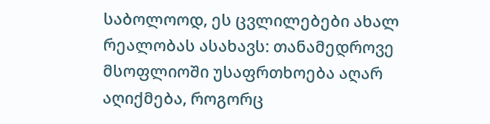საბოლოოდ, ეს ცვლილებები ახალ რეალობას ასახავს: თანამედროვე მსოფლიოში უსაფრთხოება აღარ აღიქმება, როგორც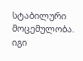სტაბილური მოცემულობა. იგი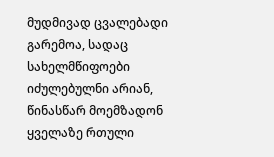მუდმივად ცვალებადი გარემოა, სადაც სახელმწიფოები იძულებულნი არიან, წინასწარ მოემზადონ ყველაზე რთული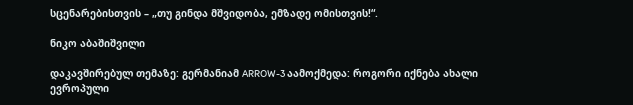სცენარებისთვის – „თუ გინდა მშვიდობა, ემზადე ომისთვის!“.

ნიკო აბაშიშვილი

დაკავშირებულ თემაზე: გერმანიამ ARROW-3 აამოქმედა: როგორი იქნება ახალი ევროპული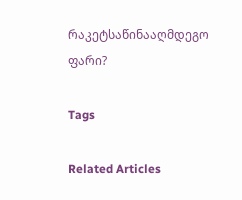რაკეტსაწინააღმდეგო ფარი?

Tags

Related Articles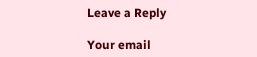Leave a Reply

Your email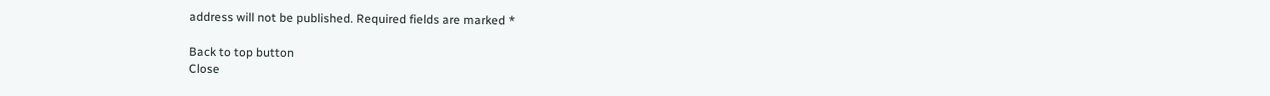address will not be published. Required fields are marked *

Back to top button
Close